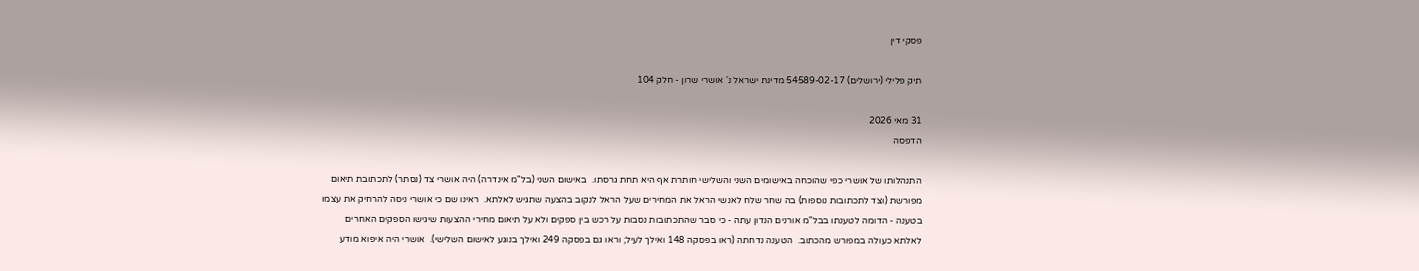פסקי דין

תיק פלילי (ירושלים) 54589-02-17 מדינת ישראל נ' אושרי שרון - חלק 104

31 מאי 2026
הדפסה

התנהלותו של אושרי כפי שהוכחה באישומים השני והשלישי חותרת אף היא תחת גרסתו.  באישום השני (בל"מ אינדרה) היה אושרי צד (נסתר) לתכתובת תיאום מפורשת (וצד לתכתובות נוספות) בה שחר שלח לאנשי הראל את המחירים שעל הראל לנקוב בהצעה שתגיש לאלתא.  ראינו שם כי אושרי ניסה להרחיק את עצמו בטענה - הדומה לטענתו בבל"מ אורנים הנדון עתה - כי סבר שהתכתובות נסבות על רכש בין ספקים ולא על תיאום מחירי ההצעות שיגישו הספקים האחרים לאלתא כעולה במפורש מהכתוב.  הטענה נדחתה (ראו בפסקה 148 ואילך לעיל; וראו גם בפסקה 249 ואילך בנוגע לאישום השלישי).  אושרי היה איפוא מודע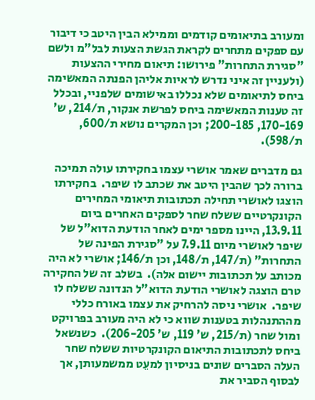ומעורב בתיאומים קודמים וממילא הבין היטב כי דיבור עם ספקים מתחרים לקראת הגשת הצעות לבל"מ ולשם "סגירת התחרות" פירושו: תיאום מחירי ההצעות (ולעניין זה איני נדרש לראיות אליהן הפנתה המאשימה ביחס לתיאומים שלא נכללו באישומים שלפניי, ובכלל זה טענות המאשימה ביחס לפרשת אנקור, ת/214, ש' 170-169, 200-185; וכן המקרים נושא ת/600, ת/598).

גם מדברים שאמר אושרי עצמו בחקירתו עולה תמיכה ברורה לכך שהבין היטב את שכתב לו שיפר.  בחקירתו הוצגו לאושרי תחילה תכתובות תיאומי המחירים הקונקרטיים ששלח שחר לספקים האחרים ביום 13.9.11, היינו מספר ימים לאחר הודעת הדוא"ל של שיפר לאושרי מיום 7.9.11 על "סגירת הפינה של התחרות" (ת/147, ת/148, וכן ת/146; אושרי לא היה מכותב על תכתובות יישום אלה).  בשלב זה של החקירה טרם הוצגה לאושרי הודעת הדוא"ל הנדונה ששלח לו שיפר.  אושרי ניסה להרחיק את עצמו באורח כללי מההתנהלות בטענות שווא כי לא היה מעורב בפרויקט ומול שחר (ת/215, ש' 119, ש' 206-205).  כשנשאל ביחס לתכתובות התיאום הקונקרטיות ששלח שחר העלה הסברים שונים בניסיון למעֵט ממשמעותן, אך לבסוף הסביר את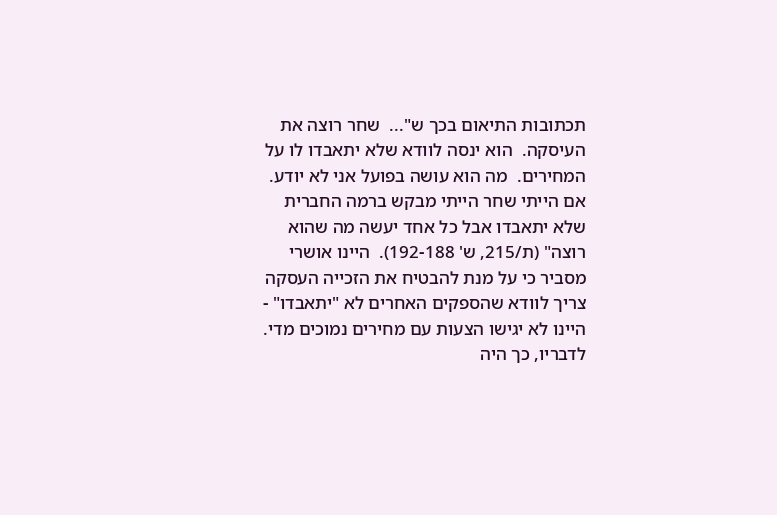תכתובות התיאום בכך ש"...  שחר רוצה את העיסקה.  הוא ינסה לוודא שלא יתאבדו לו על המחירים.  מה הוא עושה בפועל אני לא יודע.  אם הייתי שחר הייתי מבקש ברמה החברית שלא יתאבדו אבל כל אחד יעשה מה שהוא רוצה" (ת/215, ש' 192-188).  היינו אושרי מסביר כי על מנת להבטיח את הזכייה העסקה צריך לוודא שהספקים האחרים לא "יתאבדו" - היינו לא יגישו הצעות עם מחירים נמוכים מדי.  לדבריו, כך היה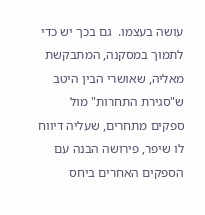עושה בעצמו.  גם בכך יש כדי לתמוך במסקנה, המתבקשת מאליה, שאושרי הבין היטב ש"סגירת התחרות" מול ספקים מתחרים, שעליה דיווח לו שיפר, פירושה הבנה עם הספקים האחרים ביחס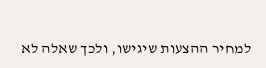למחיר ההצעות שיגישו, ולכך שאלה לא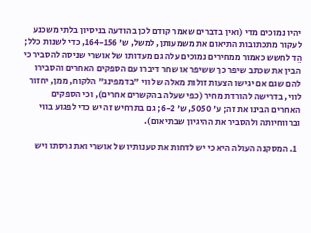יהיו נמוכים מדי (ואין בדברים שאמר קודם לכן בהודעה בניסיון בלתי משכנע לעקור מתכתובות התיאום את משמעותן, למשל, ש' 164-156, כדי לשנות כלל; הֵד לחשש כאמור ממחירים נמוכים עלה גם מעדותו של אושרי שניסה להסביר כי הבין את שכתב שיפר כך ששיפר או שחר דיברו עם הספקים האחרים והסבירו להם שגם אם יגישו הצעות זולות מאלה של ווי "בדמפינג" הלקוח, ממן, יחזור לווי, בדרישה להורדת מחיר (כפי שעלה בהקשרים אחרים), וכי הספקים האחרים הבינו את זה; ע' 5050, ש' 6-2; גם בתרחיש זה יש כדי לפגוע בווי וברווחיותה ולהסביר את ההיגיון שבתיאום).

  1. המסקנה העולה היא כי יש לדחות את טענותיו של אושרי ואת גרסתו ויש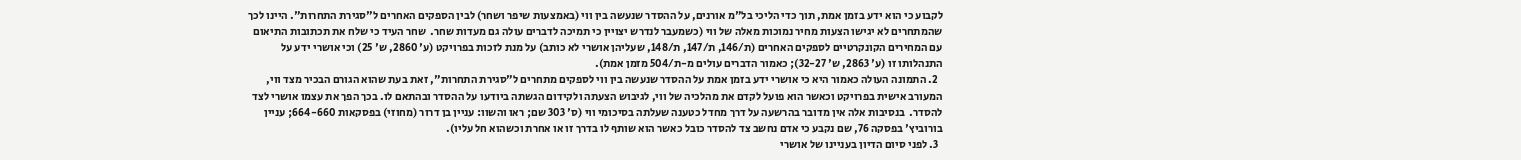לקבוע כי הוא ידע בזמן אמת, תוך כדי הליכי בל"מ אורנים, על ההסדר שנעשה בין ווי (באמצעות שיפר ושחר) לבין הספקים האחרים ל"סגירת התחרות". היינו לכך שהמתחרים לא יגישו הצעות מחיר נמוכות מאלה של ווי (כשמעבר לנדרש יצויין כי תמיכה לדברים עולה גם מעדות שחר.  שחר העיד כי שלח את תכתובות התיאום עם המחירים הקונקרטיים לספקים האחרים (ת/146, ת/147, ת/148, שעליהן אושרי לא כותב) על מנת לזכות בפרויקט (ע' 2860, ש' 25) וכי אושרי ידע על התנהלותו זו (ע' 2863, ש' 32-27); כאמור הדברים עולים מ-ת/504 מזמן אמת).
  2. התמונה העולה כאמור היא כי אושרי ידע בזמן אמת על ההסדר שנעשה בין ווי לספקים מתחרים ל"סגירת התחרות", זאת בעת שהוא הגורם הבכיר מצד ווי, המעורב אישית בפרויקט וכאשר הוא פועל לקדם את מהלכיה של ווי, לגיבוש הצעתה ולקידום הגשתה ביודעו על ההסדר ובהתאם לו. בכך הפך את עצמו אושרי לצד להסדר.  בנסיבות אלה אין מדובר בהרשעה על דרך מחדל כטענה שעלתה בסיכומי ווי (ס' 303 שם; ראו והשוו: עניין בן דרור (מחוזי) בפסקאות 664-660; עניין בורוביץ' בפסקה 76, שם נקבע כי אדם נחשב צד להסדר כובל כאשר הוא שותף לו בדרך זו או אחרת וכשהוא חל עליו).
  3. לפני סיום הדיון בעניינו של אושרי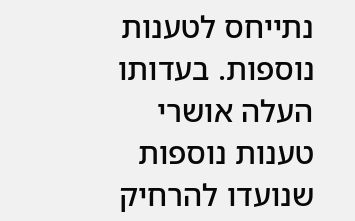נתייחס לטענות נוספות. בעדותו העלה אושרי טענות נוספות שנועדו להרחיק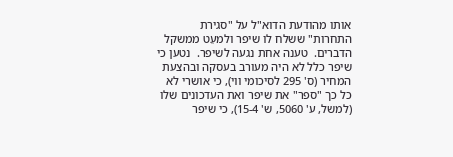אותו מהודעת הדוא"ל על "סגירת התחרות" ששלח לו שיפר ולמעֵט ממשקל הדברים.  טענה אחת נגעה לשיפר.  נטען כי שיפר כלל לא היה מעורב בעסקה ובהצעת המחיר (ס' 295 לסיכומי ווי), כי אושרי לא כל כך "ספר" את שיפר ואת העדכונים שלו (למשל, ע' 5060, ש' 15-4), כי שיפר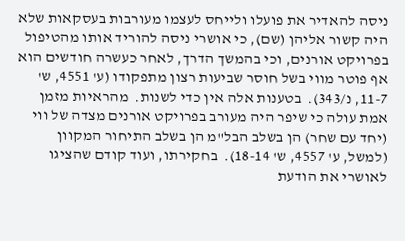ניסה להאדיר את פועלו ולייחס לעצמו מעורבות בעסקאות שלא היה קשור אליהן (שם), כי אושרי ניסה להוריד אותו מהטיפול בפרויקט אורנים, וכי בהמשך הדרך, לאחר כעשרה חודשים הוא אף פוטר מווי בשל חוסר שביעות רצון מתפקודו (ע' 4551, ש' 11-7, נ/343).  בטענות אלה אין כדי לשנות.  מהראיות מזמן אמת עולה כי שיפר היה מעורב בפרויקט אורנים מצדה של ווי (יחד עם שחר) הן בשלב הבל"מ הן בשלב התיחור המקוון (למשל, ע' 4557, ש' 18-14).  בחקירתו, ועוד קודם שהציגו לאושרי את הודעת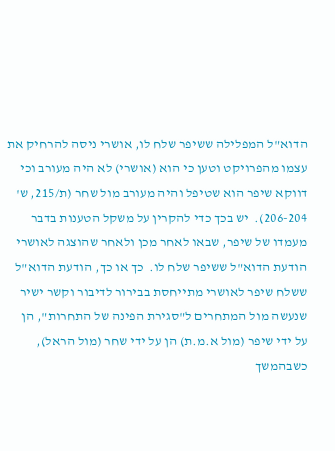הדוא"ל המפלילה ששיפר שלח לו, אושרי ניסה להרחיק את עצמו מהפרויקט וטען כי הוא (אושרי) לא היה מעורב וכי דווקא שיפר הוא שטיפל והיה מעורב מול שחר (ת/215, ש' 206-204).  יש בכך כדי להקרין על משקל הטענות בדבר מעמדו של שיפר, שבאו לאחר מכן ולאחר שהוצגה לאושרי הודעת הדוא"ל ששיפר שלח לו.  כך או כך, הודעת הדוא"ל ששלח שיפר לאושרי מתייחסת בבירור לדיבור וקשר ישיר שנעשה מול המתחרים ל"סגירת הפינה של התחרות", הן על ידי שיפר (מול א.מ.ת) הן על ידי שחר (מול הראל), כשבהמשך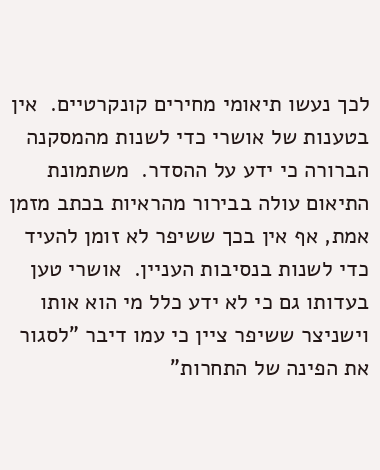לכך נעשו תיאומי מחירים קונקרטיים.  אין בטענות של אושרי כדי לשנות מהמסקנה הברורה כי ידע על ההסדר.  משתמונת התיאום עולה בבירור מהראיות בכתב מזמן אמת, אף אין בכך ששיפר לא זומן להעיד כדי לשנות בנסיבות העניין.  אושרי טען בעדותו גם כי לא ידע כלל מי הוא אותו וישניצר ששיפר ציין כי עמו דיבר "לסגור את הפינה של התחרות"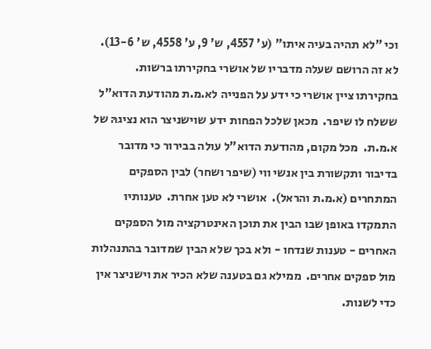וכי "לא תהיה בעיה איתו" (ע' 4557, ש' 9, ע' 4558, ש' 13-6).  לא זה הרושם שעלה מדבריו של אושרי בחקירתו ברשות.  בחקירתו ציין אושרי כי ידע על הפנייה לא.מ.ת מהודעת הדוא"ל ששלח לו שיפר.  מכאן שלכל הפחות ידע שוישניצר הוא נציגהּ של א.מ.ת.  מכל מקום, מהודעת הדוא"ל עולה בבירור כי מדובר בדיבור ותקשורת בין אנשי ווי (שיפר ושחר) לבין הספקים המתחרים (א.מ.ת והראל).  אושרי לא טען אחרת.  טענותיו התמקדו באופן שבו הבין את תוכן האינטרקציה מול הספקים האחרים - טענות שנדחו - ולא בכך שלא הבין שמדובר בהתנהלות מול ספקים אחרים.  ממילא גם בטענה שלא הכיר את וישניצר אין כדי לשנות.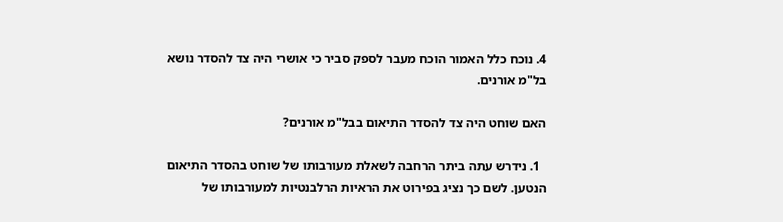4. נוכח כלל האמור הוכח מעבר לספק סביר כי אושרי היה צד להסדר נושא בל"מ אורנים.

האם שוחט היה צד להסדר התיאום בבל"מ אורנים?

  1. נידרש עתה ביתר הרחבה לשאלת מעורבותו של שוחט בהסדר התיאום הנטען. לשם כך נציג בפירוט את הראיות הרלבנטיות למעורבותו של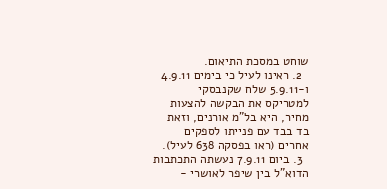שוחט במסכת התיאום.
  2. ראינו לעיל כי בימים 4.9.11 ו-5.9.11 שלח שקנבסקי למטריקס את הבקשה להצעות מחיר, היא בל"מ אורנים, וזאת בד בבד עם פנייתו לספקים אחרים (ראו בפסקה 638 לעיל).
  3. ביום 7.9.11 נעשתה התכתבות הדוא"ל בין שיפר לאושרי -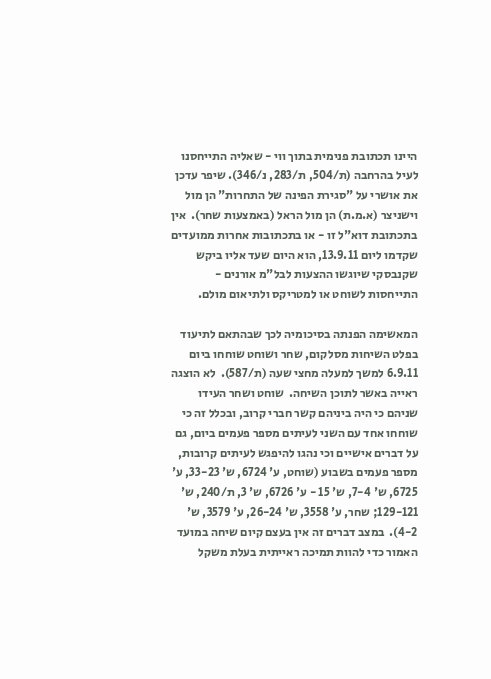היינו תכתובת פנימית בתוך ווי - שאליה התייחסנו לעיל בהרחבה (ת/504, ת/283, נ/346). שיפר עדכן את אושרי על "סגירת הפינה של התחרות" הן מול וישניצר (א.מ.ת) הן מול הראל (באמצעות שחר).  אין בתכתובת דוא"ל זו - או בתכתובות אחרות ממועדים שקדמו ליום 13.9.11, הוא היום שעד אליו ביקש שקנבסקי שיוגשו ההצעות לבל"מ אורנים - התייחסות לשוחט או למטריקס ולתיאום מולם.

המאשימה הפנתה בסיכומיה לכך שבהתאם לתיעוד בפלט השיחות מסלקום, שחר ושוחט שוחחו ביום 6.9.11 למשך למעלה מחצי שעה (ת/587).  לא הוצגה ראייה באשר לתוכן השיחה.  שוחט ושחר העידו שניהם כי היה ביניהם קשר חברי קרוב, ובכלל זה כי שוחחו אחד עם השני לעיתים מספר פעמים ביום, גם על דברים אישיים וכי נהגו להיפגש לעיתים קרובות, מספר פעמים בשבוע (שוחט, ע' 6724, ש' 33-23, ע' 6725, ש' 7-4, ש' 15 - ע' 6726, ש' 3, ת/240, ש' 129-121; שחר, ע' 3558, ש' 26-24, ע' 3579, ש' 4-2).  במצב דברים זה אין בעצם קיום שיחה במועד האמור כדי להוות תמיכה ראייתית בעלת משקל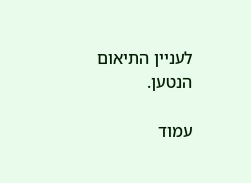לעניין התיאום הנטען.

עמוד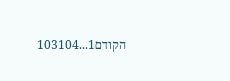הקודם1...103104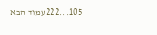105...222עמוד הבא